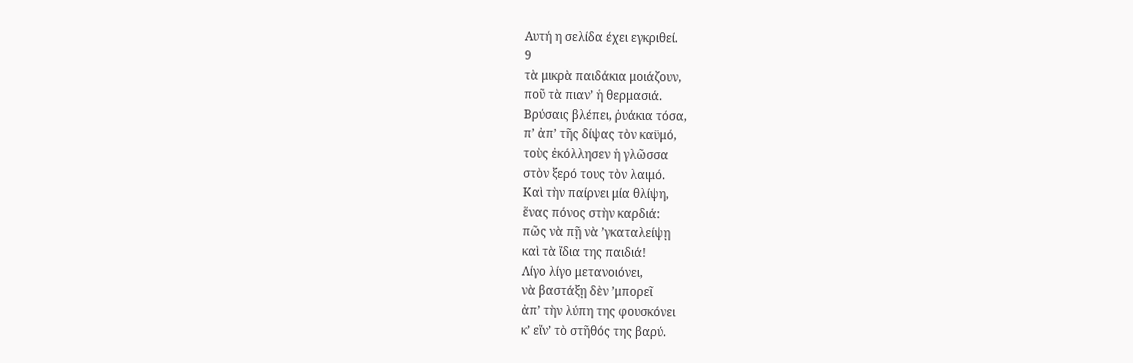Αυτή η σελίδα έχει εγκριθεί.
9
τὰ μικρὰ παιδάκια μοιάζουν,
ποῦ τὰ πιαν’ ἡ θερμασιά.
Βρύσαις βλέπει, ῥυάκια τόσα,
π’ ἀπ’ τῆς δίψας τὸν καϋμό,
τοὺς ἐκόλλησεν ἡ γλῶσσα
στὸν ξερό τους τὸν λαιμό.
Καὶ τὴν παίρνει μία θλίψη,
ἕνας πόνος στὴν καρδιά:
πῶς νὰ πῇ νὰ ’γκαταλείψῃ
καὶ τὰ ἴδια της παιδιά!
Λίγο λίγο μετανοιόνει,
νὰ βαστάξῃ δὲν ’μπορεῖ
ἀπ’ τὴν λύπη της φουσκόνει
κ’ εἴν’ τὸ στῆθός της βαρύ.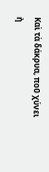Καὶ τὰ δάκρυα, ποῦ χύνει
ἠ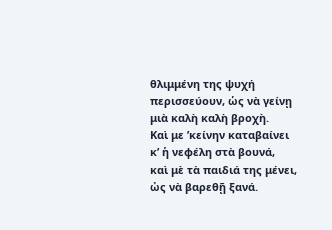θλιμμένη της ψυχή
περισσεύουν, ὡς νὰ γείνῃ
μιὰ καλὴ καλὴ βροχὴ.
Καὶ με ’κείνην καταβαίνει
κ’ ἡ νεφέλη στὰ βουνά,
καὶ μὲ τὰ παιδιά της μένει,
ὠς νὰ βαρεθῇ ξανά.